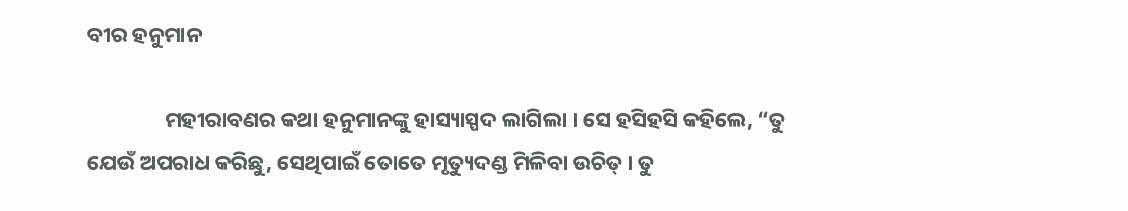ବୀର ହନୁମାନ

                ମହୀରାବଣର କଥା ହନୁମାନଙ୍କୁ ହାସ୍ୟାସ୍ପଦ ଲାଗିଲା । ସେ ହସିହସି କହିଲେ, “ତୁ ଯେଉଁ ଅପରାଧ କରିଛୁ, ସେଥିପାଇଁ ତୋତେ ମୃତ୍ୟୁଦଣ୍ଡ ମିଳିବା ଉଚିତ୍ । ତୁ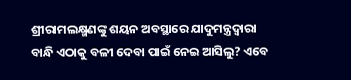ଶ୍ରୀରାମଲକ୍ଷ୍ମଣଙ୍କୁ ଶୟନ ଅବସ୍ଥାରେ ଯାଦୁମନ୍ତ୍ରଦ୍ୱାରା ବାନ୍ଧି ଏଠାକୁ ବଳୀ ଦେବା ପାଇଁ ନେଇ ଆସିଲୁ? ଏବେ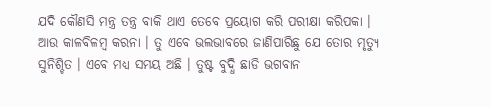ଯଦି କୌଣସି ମନ୍ତ୍ର ତନ୍ତ୍ର ବାକି ଥାଏ ତେବେ ପ୍ରୟୋଗ କରି ପରୀକ୍ଷା କରିପକା । ଆଉ କାଳବିଳମ୍ବ କରନା । ତୁ ଏବେ ଭଲଭାବରେ ଜାଣିପାରିଛୁ ଯେ ତୋର ମୃତ୍ୟୁ ସୁନିଶ୍ଚିତ । ଏବେ ମଧ୍ୟ ସମୟ ଅଛି । ତୁଷ୍ଟ ବୁଦ୍ଧି ଛାଡି ଭଗବାନ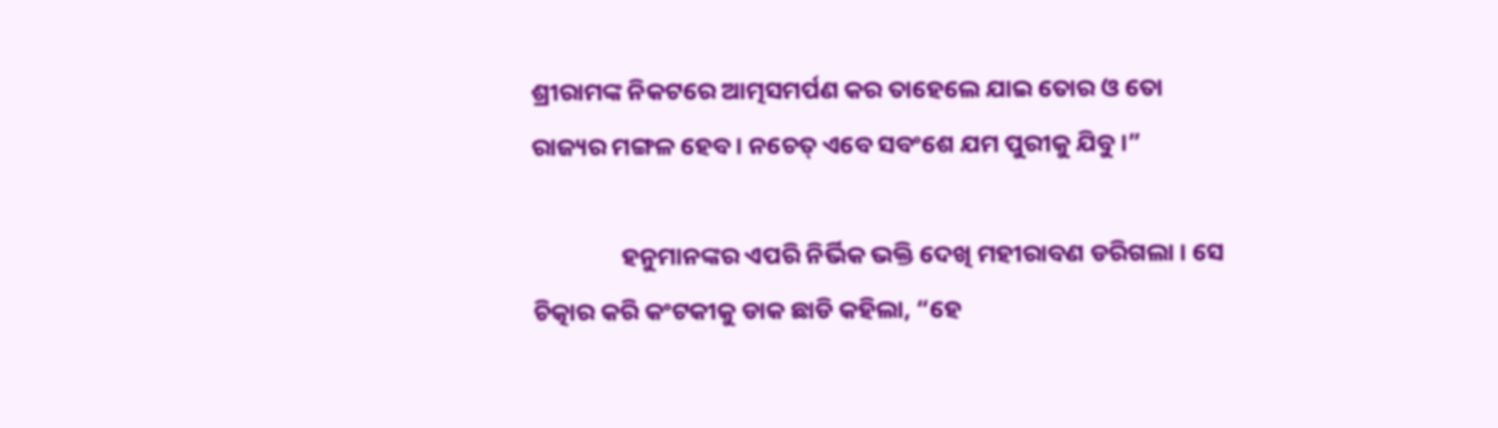ଶ୍ରୀରାମଙ୍କ ନିକଟରେ ଆତ୍ମସମର୍ପଣ କର ତାହେଲେ ଯାଇ ତୋର ଓ ତୋ ରାଜ୍ୟର ମଙ୍ଗଳ ହେବ । ନଚେତ୍ ଏବେ ସବଂଶେ ଯମ ପୁରୀକୁ ଯିବୁ ।”

                ହନୁମାନଙ୍କର ଏପରି ନିର୍ଭିକ ଭକ୍ତି ଦେଖି ମହୀରାବଣ ଡରିଗଲା । ସେ ଚିତ୍କାର କରି କଂଟକୀକୁ ଡାକ ଛାଡି କହିଲା, “ହେ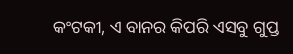କଂଟକୀ, ଏ ବାନର କିପରି ଏସବୁ ଗୁପ୍ତ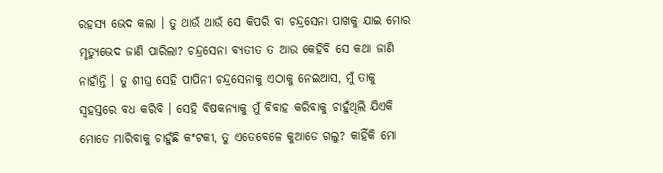ରହସ୍ୟ ଭେଦ କଲା । ତୁ ଥାଉଁ ଥାଉଁ ସେ କିପରି ବା ଚନ୍ଦ୍ରସେନା ପାଖକୁ ଯାଇ ମୋର ମୃତ୍ୟୁଭେଦ ଜାଣି ପାରିଲା? ଚନ୍ଦ୍ରସେନା ବ୍ୟତୀତ ତ ଆଉ କେହିବି ସେ କଥା ଜାଣି ନାହାଁନ୍ତି । ତୁ ଶୀଘ୍ର ସେହି ପାପିନୀ ଚନ୍ଦ୍ରସେନାକୁ ଏଠାକୁ ନେଇଆସ, ମୁଁ ତାକୁ ସ୍ୱହସ୍ତରେ ବଧ କରିବି । ସେହି ବିଷକନ୍ୟାକୁ ମୁଁ ବିବାହ କରିବାକୁ ଚାହୁଁଥିଲି ଯିଏକି ମୋତେ ମାରିବାକୁ ଚାହୁଁଛି କଂଟକୀ, ତୁ ଏତେବେଳେ କୁଆଡେ ଗଲୁ? କାହିଁକି ମୋ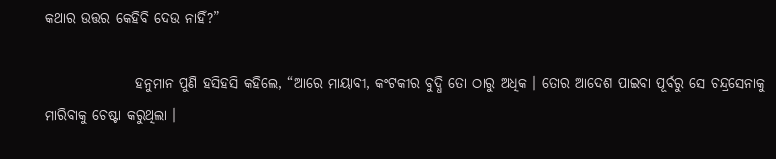କଥାର ଉତ୍ତର କେହିବି ଦେଉ ନାହିଁ?”

                ହନୁମାନ ପୁଣି ହସିହସି କହିଲେ, “ଆରେ ମାୟାବୀ, କଂଟକୀର ବୁଦ୍ଧି ତୋ ଠାରୁ ଅଧିକ । ତୋର ଆଦେଶ ପାଇବା ପୂର୍ବରୁ ସେ ଚନ୍ଦ୍ରସେନାକୁ ମାରିବାକୁ ଚେଷ୍ଟା କରୁଥିଲା ।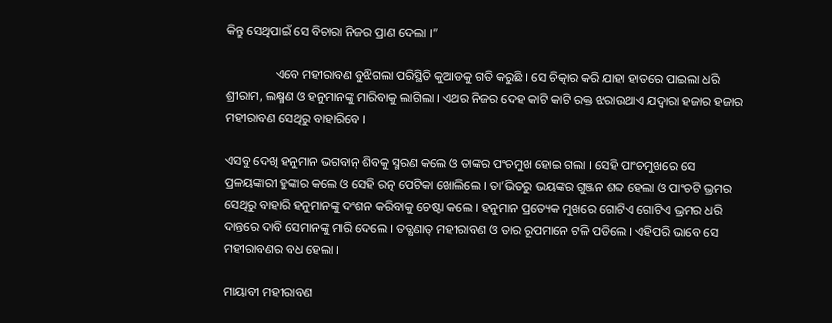କିନ୍ତୁ ସେଥିପାଇଁ ସେ ବିଚାରା ନିଜର ପ୍ରାଣ ଦେଲା ।”

                ଏବେ ମହୀରାବଣ ବୁଝିଗଲା ପରିସ୍ଥିତି କୁଆଡକୁ ଗତି କରୁଛି । ସେ ଚିତ୍କାର କରି ଯାହା ହାତରେ ପାଇଲା ଧରି ଶ୍ରୀରାମ, ଲକ୍ଷ୍ମଣ ଓ ହନୁମାନଙ୍କୁ ମାରିବାକୁ ଲାଗିଲା । ଏଥର ନିଜର ଦେହ କାଟି କାଟି ରକ୍ତ ଝରାଉଥାଏ ଯଦ୍ୱାରା ହଜାର ହଜାର ମହୀରାବଣ ସେଥିରୁ ବାହାରିବେ ।

ଏସବୁ ଦେଖି ହନୁମାନ ଭଗବାନ୍ ଶିବକୁ ସ୍ମରଣ କଲେ ଓ ତାଙ୍କର ପଂଚମୁଖ ହୋଇ ଗଲା । ସେହି ପାଂଚମୁଖରେ ସେ ପ୍ରଳୟଙ୍କାରୀ ହୁଙ୍କାର କଲେ ଓ ସେହି ରତ୍ନ ପେଟିକା ଖୋଲିଲେ । ତା’ଭିତରୁ ଭୟଙ୍କର ଗୁଞ୍ଜନ ଶବ୍ଦ ହେଲା ଓ ପାଂଚଟି ଭ୍ରମର ସେଥିରୁ ବାହାରି ହନୁମାନଙ୍କୁ ଦଂଶନ କରିବାକୁ ଚେଷ୍ଟା କଲେ । ହନୁମାନ ପ୍ରତ୍ୟେକ ମୁଖରେ ଗୋଟିଏ ଗୋଟିଏ ଭ୍ରମର ଧରି ଦାନ୍ତରେ ଦାବି ସେମାନଙ୍କୁ ମାରି ଦେଲେ । ତତ୍କ୍ଷଣାତ୍ ମହୀରାବଣ ଓ ତାର ରୂପମାନେ ଟଳି ପଡିଲେ । ଏହିପରି ଭାବେ ସେ ମହୀରାବଣର ବଧ ହେଲା ।

ମାୟାବୀ ମହୀରାବଣ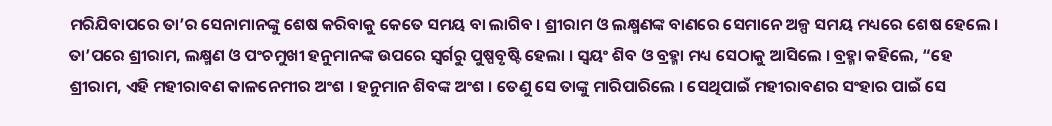ମରିଯିବାପରେ ତା’ର ସେନାମାନଙ୍କୁ ଶେଷ କରିବାକୁ କେତେ ସମୟ ବା ଲାଗିବ । ଶ୍ରୀରାମ ଓ ଲକ୍ଷ୍ମଣଙ୍କ ବାଣରେ ସେମାନେ ଅଳ୍ପ ସମୟ ମଧ୍ୟରେ ଶେଷ ହେଲେ । ତା’ପରେ ଶ୍ରୀରାମ, ଲକ୍ଷ୍ମଣ ଓ ପଂଚମୁଖୀ ହନୁମାନଙ୍କ ଉପରେ ସ୍ୱର୍ଗରୁ ପୁଷ୍ପବୃଷ୍ଟି ହେଲା । ସ୍ୱୟଂ ଶିବ ଓ ବ୍ରହ୍ମା ମଧ୍ୟ ସେଠାକୁ ଆସିଲେ । ବ୍ରହ୍ମା କହିଲେ, “ହେ ଶ୍ରୀରାମ, ଏହି ମହୀରାବଣ କାଳନେମୀର ଅଂଶ । ହନୁମାନ ଶିବଙ୍କ ଅଂଶ । ତେଣୁ ସେ ତାଙ୍କୁ ମାରିପାରିଲେ । ସେଥିପାଇଁ ମହୀରାବଣର ସଂହାର ପାଇଁ ସେ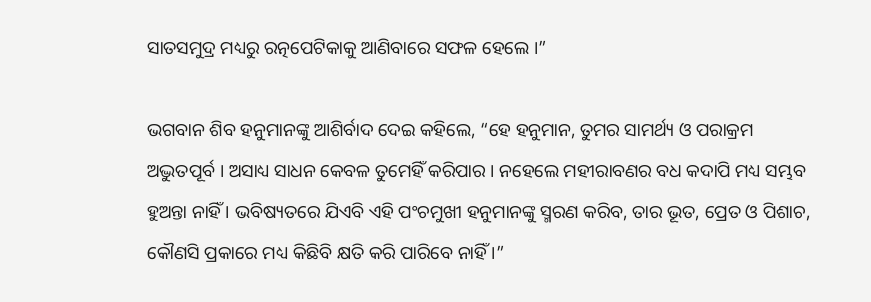ସାତସମୁଦ୍ର ମଧ୍ୟରୁ ରତ୍ନପେଟିକାକୁ ଆଣିବାରେ ସଫଳ ହେଲେ ।”

ଭଗବାନ ଶିବ ହନୁମାନଙ୍କୁ ଆଶିର୍ବାଦ ଦେଇ କହିଲେ, “ହେ ହନୁମାନ, ତୁମର ସାମର୍ଥ୍ୟ ଓ ପରାକ୍ରମ ଅଦ୍ଭୁତପୂର୍ବ । ଅସାଧ୍ୟ ସାଧନ କେବଳ ତୁମେହିଁ କରିପାର । ନହେଲେ ମହୀରାବଣର ବଧ କଦାପି ମଧ୍ୟ ସମ୍ଭବ ହୁଅନ୍ତା ନାହିଁ । ଭବିଷ୍ୟତରେ ଯିଏବି ଏହି ପଂଚମୁଖୀ ହନୁମାନଙ୍କୁ ସ୍ମରଣ କରିବ, ତାର ଭୂତ, ପ୍ରେତ ଓ ପିଶାଚ, କୌଣସି ପ୍ରକାରେ ମଧ୍ୟ କିଛିବି କ୍ଷତି କରି ପାରିବେ ନାହିଁ ।”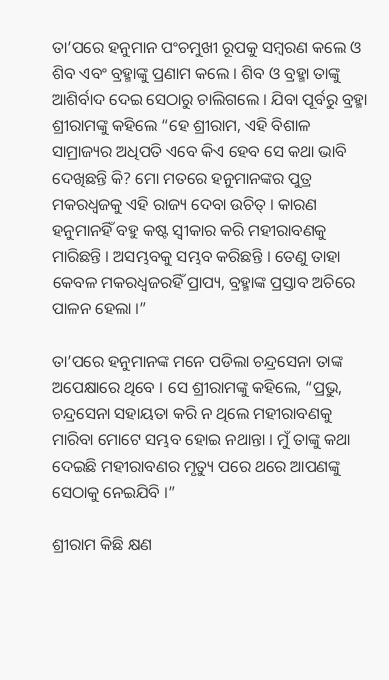ତା’ପରେ ହନୁମାନ ପଂଚମୁଖୀ ରୂପକୁ ସମ୍ବରଣ କଲେ ଓ ଶିବ ଏବଂ ବ୍ରହ୍ମାଙ୍କୁ ପ୍ରଣାମ କଲେ । ଶିବ ଓ ବ୍ରହ୍ମା ତାଙ୍କୁ ଆଶିର୍ବାଦ ଦେଇ ସେଠାରୁ ଚାଲିଗଲେ । ଯିବା ପୂର୍ବରୁ ବ୍ରହ୍ମା ଶ୍ରୀରାମଙ୍କୁ କହିଲେ “ହେ ଶ୍ରୀରାମ, ଏହି ବିଶାଳ ସାମ୍ରାଜ୍ୟର ଅଧିପତି ଏବେ କିଏ ହେବ ସେ କଥା ଭାବି ଦେଖିଛନ୍ତି କି? ମୋ ମତରେ ହନୁମାନଙ୍କର ପୁତ୍ର ମକରଧ୍ୱଜକୁ ଏହି ରାଜ୍ୟ ଦେବା ଉଚିତ୍ । କାରଣ ହନୁମାନହିଁ ବହୁ କଷ୍ଟ ସ୍ୱୀକାର କରି ମହୀରାବଣକୁ ମାରିଛନ୍ତି । ଅସମ୍ଭବକୁ ସମ୍ଭବ କରିଛନ୍ତି । ତେଣୁ ତାହା କେବଳ ମକରଧ୍ୱଜରହିଁ ପ୍ରାପ୍ୟ, ବ୍ରହ୍ମାଙ୍କ ପ୍ରସ୍ତାବ ଅଚିରେ ପାଳନ ହେଲା ।”

ତା’ପରେ ହନୁମାନଙ୍କ ମନେ ପଡିଲା ଚନ୍ଦ୍ରସେନା ତାଙ୍କ ଅପେକ୍ଷାରେ ଥିବେ । ସେ ଶ୍ରୀରାମଙ୍କୁ କହିଲେ, “ପ୍ରଭୁ, ଚନ୍ଦ୍ରସେନା ସହାୟତା କରି ନ ଥିଲେ ମହୀରାବଣକୁ ମାରିବା ମୋଟେ ସମ୍ଭବ ହୋଇ ନଥାନ୍ତା । ମୁଁ ତାଙ୍କୁ କଥା ଦେଇଛି ମହୀରାବଣର ମୃତ୍ୟୁ ପରେ ଥରେ ଆପଣଙ୍କୁ ସେଠାକୁ ନେଇଯିବି ।”

ଶ୍ରୀରାମ କିଛି କ୍ଷଣ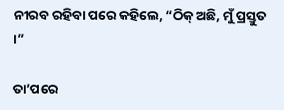ନୀରବ ରହିବା ପରେ କହିଲେ, “ଠିକ୍ ଅଛି, ମୁଁ ପ୍ରସ୍ତୁତ ।”

ତା’ପରେ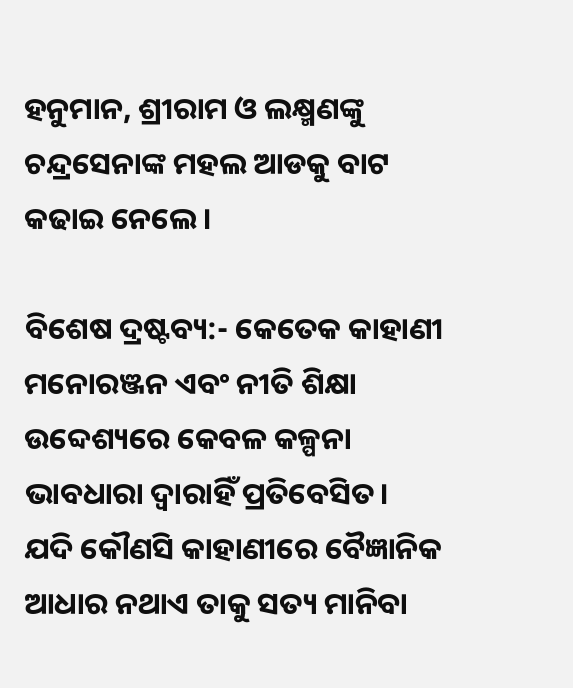ହନୁମାନ, ଶ୍ରୀରାମ ଓ ଲକ୍ଷ୍ମଣଙ୍କୁ ଚନ୍ଦ୍ରସେନାଙ୍କ ମହଲ ଆଡକୁ ବାଟ କଢାଇ ନେଲେ ।

ବିଶେଷ ଦ୍ରଷ୍ଟବ୍ୟ:- କେତେକ କାହାଣୀ ମନୋରଞ୍ଜନ ଏବଂ ନୀତି ଶିକ୍ଷା ଉବ୍ଦେଶ୍ୟରେ କେବଳ କଳ୍ପନା ଭାବଧାରା ଦ୍ୱାରାହିଁ ପ୍ରତିବେସିତ। ଯଦି କୌଣସି କାହାଣୀରେ ବୈଜ୍ଞାନିକ ଆଧାର ନଥାଏ ତାକୁ ସତ୍ୟ ମାନିବା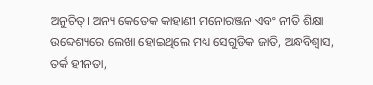ଅନୁଚିତ୍। ଅନ୍ୟ କେତେକ କାହାଣୀ ମନୋରଞ୍ଜନ ଏବଂ ନୀତି ଶିକ୍ଷା ଉବ୍ଦେଶ୍ୟରେ ଲେଖା ହୋଇଥିଲେ ମଧ୍ୟ ସେଗୁଡିକ ଜାତି, ଅନ୍ଧବିଶ୍ୱାସ, ତର୍କ ହୀନତା,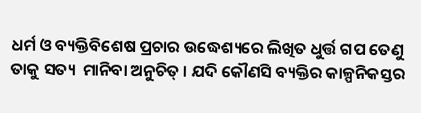ଧର୍ମ ଓ ବ୍ୟକ୍ତିବିଶେଷ ପ୍ରଚାର ଉଦ୍ଧେଶ୍ୟରେ ଲିଖିତ ଧୁର୍ତ୍ତ ଗପ ତେଣୁ ତାକୁ ସତ୍ୟ  ମାନିବା ଅନୁଚିତ୍ । ଯଦି କୌଣସି ବ୍ୟକ୍ତିର କାଳ୍ପନିକସ୍ତର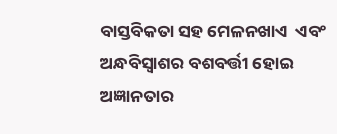ବାସ୍ତବିକତା ସହ ମେଳନଖାଏ  ଏବଂ ଅନ୍ଧବିସ୍ଵାଶର ବଶବର୍ତ୍ତୀ ହୋଇ ଅଜ୍ଞାନତାର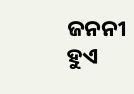ଜନନୀ ହୁଏ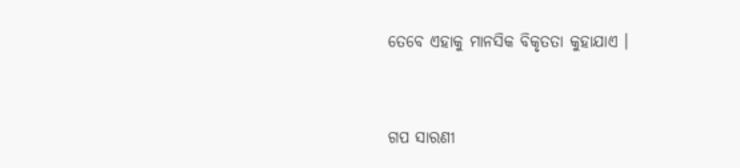ତେବେ ଏହାକୁ ମାନସିକ ବିକୃତତା କୁହାଯାଏ ।


ଗପ ସାରଣୀ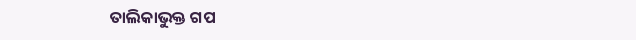ତାଲିକାଭୁକ୍ତ ଗପ